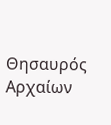Θησαυρός  Αρχαίων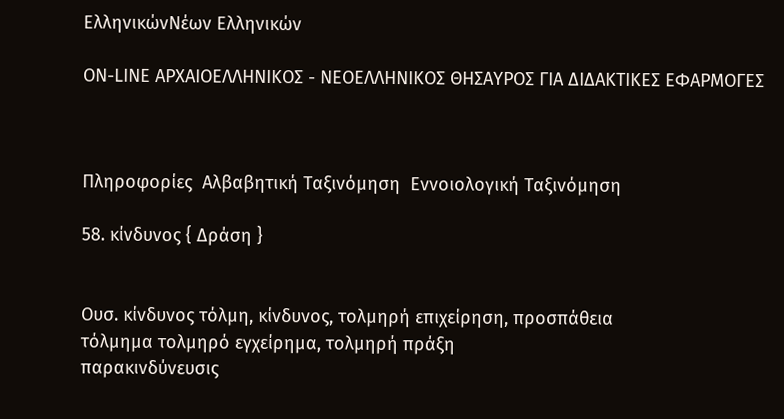ΕλληνικώνΝέων Ελληνικών

ON-LINE ΑΡΧΑΙΟΕΛΛΗΝΙΚΟΣ - ΝΕΟΕΛΛΗΝΙΚΟΣ ΘΗΣΑΥΡΟΣ ΓΙΑ ΔΙΔΑΚΤΙΚΕΣ ΕΦΑΡΜΟΓΕΣ



Πληροφορίες  Αλβαβητική Ταξινόμηση  Εννοιολογική Ταξινόμηση

58. κίνδυνος { Δράση }


Ουσ. κίνδυνος τόλμη, κίνδυνος, τολμηρή επιχείρηση, προσπάθεια
τόλμημα τολμηρό εγχείρημα, τολμηρή πράξη
παρακινδύνευσις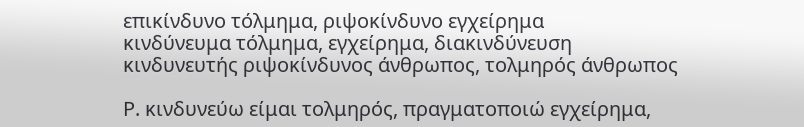επικίνδυνο τόλμημα, ριψοκίνδυνο εγχείρημα
κινδύνευμα τόλμημα, εγχείρημα, διακινδύνευση
κινδυνευτής ριψοκίνδυνος άνθρωπος, τολμηρός άνθρωπος

Ρ. κινδυνεύω είμαι τολμηρός, πραγματοποιώ εγχείρημα,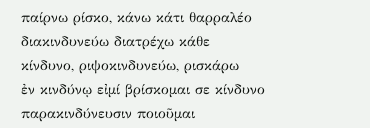παίρνω ρίσκο, κάνω κάτι θαρραλέο
διακινδυνεύω διατρέχω κάθε κίνδυνο, ριψοκινδυνεύω, ρισκάρω
ἐν κινδύνῳ εἰμί βρίσκομαι σε κίνδυνο
παρακινδύνευσιν ποιοῦμαι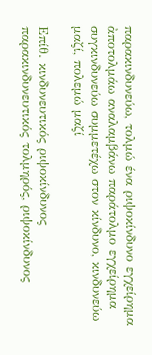παρακινδυνεύω, τολμώ ένα ριψοκίνδυνο εγχείρημα
ἀποτολμάω αναλαμβάνω παράτολμο εγχείρημα
συγκινδυνεύω συμμετέχω στον κίνδυνο, κινδυνεύω μαζί, πολεμώ μαζί

Επίθ. κινδυνευτικός ριψοκίνδυνος
παρακινδυνευτικός τολμηρός, ριψοκίνδυνος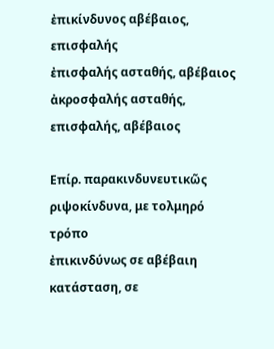ἐπικίνδυνος αβέβαιος, επισφαλής
ἐπισφαλής ασταθής, αβέβαιος
ἀκροσφαλής ασταθής, επισφαλής, αβέβαιος

Επίρ. παρακινδυνευτικῶς ριψοκίνδυνα, με τολμηρό τρόπο
ἐπικινδύνως σε αβέβαιη κατάσταση, σε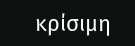κρίσιμη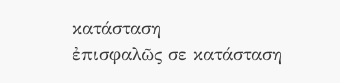κατάσταση
ἐπισφαλῶς σε κατάσταση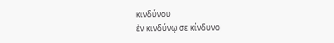κινδύνου
ἐν κινδύνῳ σε κίνδυνο